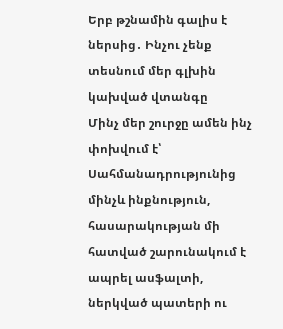Երբ թշնամին գալիս է ներսից․ Ինչու չենք տեսնում մեր գլխին կախված վտանգը
Մինչ մեր շուրջը ամեն ինչ փոխվում է՝ Սահմանադրությունից մինչև ինքնություն, հասարակության մի հատված շարունակում է ապրել ասֆալտի, ներկված պատերի ու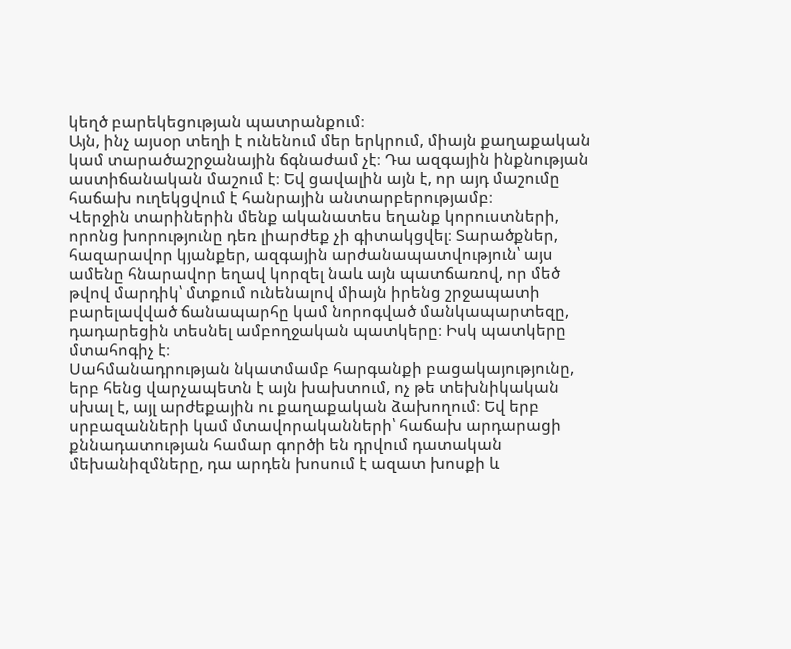կեղծ բարեկեցության պատրանքում։
Այն, ինչ այսօր տեղի է ունենում մեր երկրում, միայն քաղաքական կամ տարածաշրջանային ճգնաժամ չէ։ Դա ազգային ինքնության աստիճանական մաշում է։ Եվ ցավալին այն է, որ այդ մաշումը հաճախ ուղեկցվում է հանրային անտարբերությամբ։
Վերջին տարիներին մենք ականատես եղանք կորուստների, որոնց խորությունը դեռ լիարժեք չի գիտակցվել։ Տարածքներ, հազարավոր կյանքեր, ազգային արժանապատվություն՝ այս ամենը հնարավոր եղավ կորզել նաև այն պատճառով, որ մեծ թվով մարդիկ՝ մտքում ունենալով միայն իրենց շրջապատի բարելավված ճանապարհը կամ նորոգված մանկապարտեզը, դադարեցին տեսնել ամբողջական պատկերը։ Իսկ պատկերը մտահոգիչ է։
Սահմանադրության նկատմամբ հարգանքի բացակայությունը, երբ հենց վարչապետն է այն խախտում, ոչ թե տեխնիկական սխալ է, այլ արժեքային ու քաղաքական ձախողում։ Եվ երբ սրբազանների կամ մտավորականների՝ հաճախ արդարացի քննադատության համար գործի են դրվում դատական մեխանիզմները, դա արդեն խոսում է ազատ խոսքի և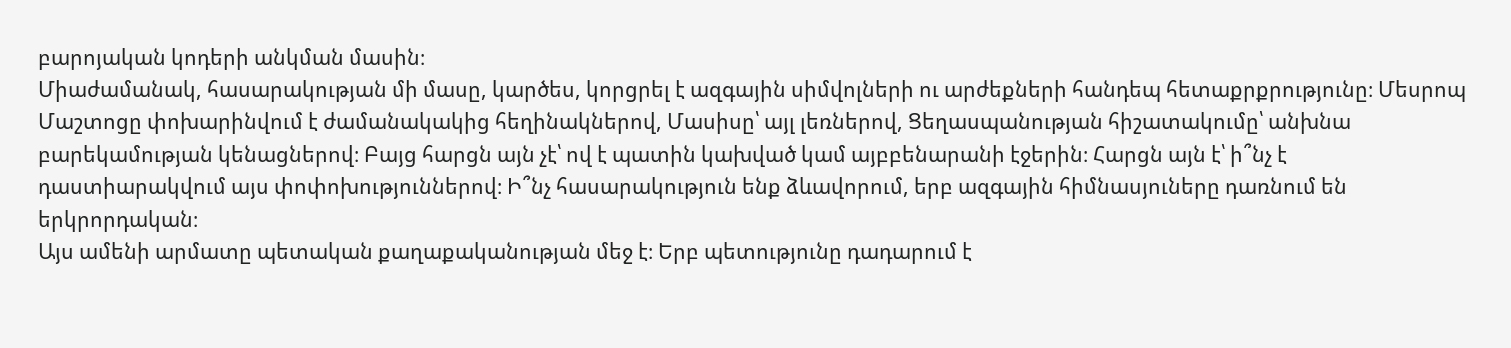բարոյական կոդերի անկման մասին։
Միաժամանակ, հասարակության մի մասը, կարծես, կորցրել է ազգային սիմվոլների ու արժեքների հանդեպ հետաքրքրությունը։ Մեսրոպ Մաշտոցը փոխարինվում է ժամանակակից հեղինակներով, Մասիսը՝ այլ լեռներով, Ցեղասպանության հիշատակումը՝ անխնա բարեկամության կենացներով։ Բայց հարցն այն չէ՝ ով է պատին կախված կամ այբբենարանի էջերին։ Հարցն այն է՝ ի՞նչ է դաստիարակվում այս փոփոխություններով։ Ի՞նչ հասարակություն ենք ձևավորում, երբ ազգային հիմնասյուները դառնում են երկրորդական։
Այս ամենի արմատը պետական քաղաքականության մեջ է։ Երբ պետությունը դադարում է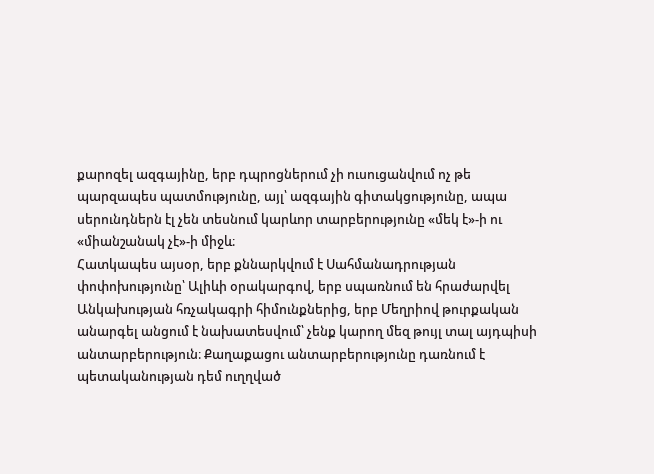քարոզել ազգայինը, երբ դպրոցներում չի ուսուցանվում ոչ թե պարզապես պատմությունը, այլ՝ ազգային գիտակցությունը, ապա սերունդներն էլ չեն տեսնում կարևոր տարբերությունը «մեկ է»-ի ու «միանշանակ չէ»-ի միջև։
Հատկապես այսօր, երբ քննարկվում է Սահմանադրության փոփոխությունը՝ Ալիևի օրակարգով, երբ սպառնում են հրաժարվել Անկախության հռչակագրի հիմունքներից, երբ Մեղրիով թուրքական անարգել անցում է նախատեսվում՝ չենք կարող մեզ թույլ տալ այդպիսի անտարբերություն։ Քաղաքացու անտարբերությունը դառնում է պետականության դեմ ուղղված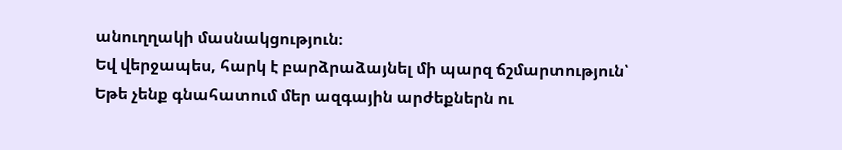անուղղակի մասնակցություն։
Եվ վերջապես, հարկ է բարձրաձայնել մի պարզ ճշմարտություն՝
Եթե չենք գնահատում մեր ազգային արժեքներն ու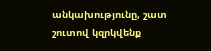անկախությունը, շատ շուտով կզրկվենք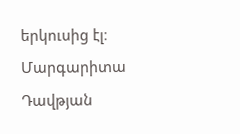երկուսից էլ։
Մարգարիտա Դավթյան